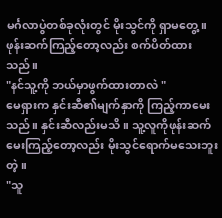မင်္ဂလာပွဲတစ်ခုလုံးတွင် မိုးသွင်ကို ရှာမတွေ့။
ဖုန်းဆက်ကြည့်တော့လည်း စက်ပိတ်ထားသည်။
"နင်သူ့ကို ဘယ်မှာဖွက်ထားတာလဲ "
မေရှားက နှင်းဆီ၏မျက်နှာကို ကြည့်ကာမေးသည်။ နှင်းဆီလည်းမသိ။ သူ့လူကိုဖုန်းဆက်မေးကြည့်တော့လည်း မိုးသွင်ရောက်မသေးဘူးတဲ့။
"သူ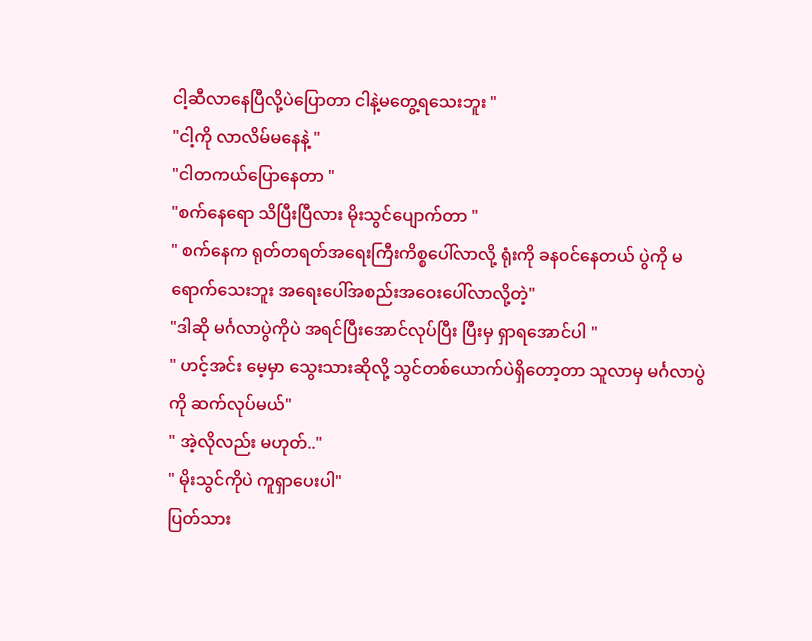ငါ့ဆီလာနေပြီလို့ပဲပြောတာ ငါနဲ့မတွေ့ရသေးဘူး "
"ငါ့ကို လာလိမ်မနေနဲ့ "
"ငါတကယ်ပြောနေတာ "
"စက်နေရော သိပြီးပြီလား မိုးသွင်ပျောက်တာ "
" စက်နေက ရုတ်တရတ်အရေးကြီးကိစ္စပေါ်လာလို့ ရုံးကို ခန၀င်နေတယ် ပွဲကို မရောက်သေးဘူး အရေးပေါ်အစည်းအဝေးပေါ်လာလို့တဲ့"
"ဒါဆို မင်္ဂလာပွဲကိုပဲ အရင်ပြီးအောင်လုပ်ပြီး ပြီးမှ ရှာရအောင်ပါ "
" ဟင့်အင်း မေ့မှာ သွေးသားဆိုလို့ သွင်တစ်ယောက်ပဲရှိတော့တာ သူလာမှ မင်္ဂလာပွဲကို ဆက်လုပ်မယ်"
" အဲ့လိုလည်း မဟုတ်.."
" မိုးသွင်ကိုပဲ ကူရှာပေးပါ"
ပြတ်သား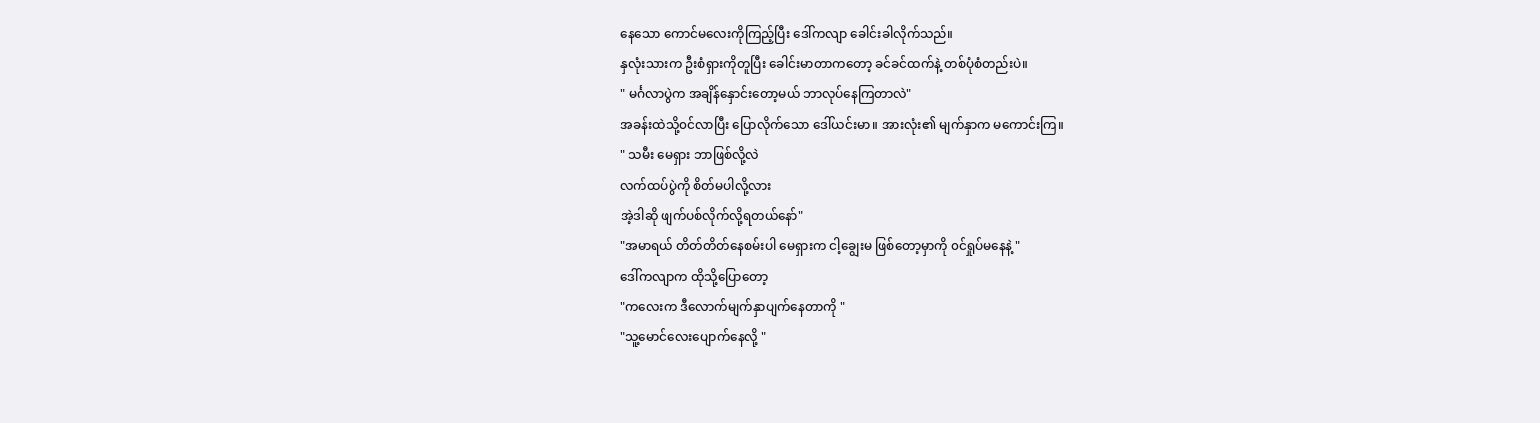နေသော ကောင်မလေးကိုကြည့်ပြီး ဒေါ်ကလျာ ခေါင်းခါလိုက်သည်။
နှလုံးသားက ဦးစံရှားကိုတူပြီး ခေါင်းမာတာကတော့ ခင်ခင်ထက်နဲ့ တစ်ပုံစံတည်းပဲ။
" မင်္ဂလာပွဲက အချိန်နှောင်းတော့မယ် ဘာလုပ်နေကြတာလဲ"
အခန်းထဲသို့၀င်လာပြီး ပြောလိုက်သော ဒေါ်ယင်းမာ။ အားလုံး၏ မျက်နှာက မကောင်းကြ။
" သမီး မေရှား ဘာဖြစ်လို့လဲ
လက်ထပ်ပွဲကို စိတ်မပါလို့လား
အဲ့ဒါဆို ဖျက်ပစ်လိုက်လို့ရတယ်နော်"
"အမာရယ် တိတ်တိတ်နေစမ်းပါ မေရှားက ငါ့ချွေးမ ဖြစ်တော့မှာကို ၀င်ရှုပ်မနေနဲ့ "
ဒေါ်ကလျာက ထိုသို့ပြောတော့
"ကလေးက ဒီလောက်မျက်နှာပျက်နေတာကို "
"သူ့မောင်လေးပျောက်နေလို့ "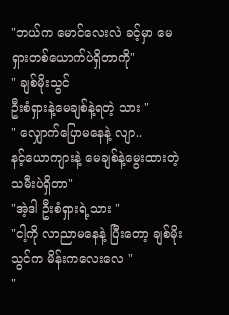"ဘယ်က မောင်လေးလဲ ခင့်မှာ မေရှားတစ်ယောက်ပဲရှိတာကို"
" ချစ်မိုးသွင်
ဦးစံရှားနဲ့မေချစ်နဲ့ရတဲ့ သား "
" လျှောက်ပြောမနေနဲ့ လျာ..
နင့်ယောကျားနဲ့ မေချစ်နဲ့မွေးထားတဲ့သမီးပဲရှိတာ"
"အဲ့ဒါ ဦးစံရှားရဲ့သား "
"ငါ့ကို လာညာမနေနဲ့ ပြီးတော့ ချစ်မိုးသွင်က မိန်းကလေးလေ "
"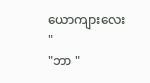ယောကျားလေး "
"ဘာ "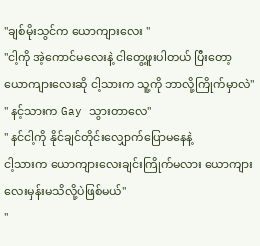"ချစ်မိုးသွင်က ယောကျားလေး "
"ငါ့ကို အဲ့ကောင်မလေးနဲ့ ငါတွေ့ဖူးပါတယ် ပြီးတော့ ယောကျားလေးဆို ငါ့သားက သူ့ကို ဘာလို့ကြိုက်မှာလဲ"
" နင့်သားက Gay သွားတာလေ"
" နင်ငါ့ကို နိုင်ချင်တိုင်းလျှောက်ပြောမနေနဲ့
ငါ့သားက ယောကျားလေးချင်းကြိုက်မလား ယောကျားလေးမှန်းမသိလို့ပဲဖြစ်မယ်"
"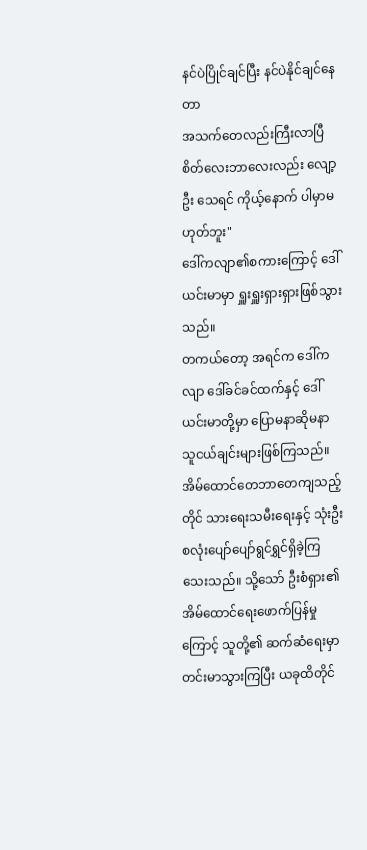နင်ပဲပြိုင်ချင်ပြီး နင်ပဲနိုင်ချင်နေတာ
အသက်တေလည်းကြီးလာပြီ စိတ်လေးဘာလေးလည်း လျော့ဦး သေရင် ကိုယ့်နောက် ပါမှာမဟုတ်ဘူး"
ဒေါ်ကလျာ၏စကားကြောင့် ဒေါ်ယင်းမာမှာ ရှူးရှူးရှားရှားဖြစ်သွားသည်။
တကယ်တော့ အရင်က ဒေါ်ကလျာ ဒေါ်ခင်ခင်ထက်နှင့် ဒေါ်ယင်းမာတို့မှာ ပြောမနာဆိုမနာ သူငယ်ချင်းများဖြစ်ကြသည်။
အိမ်ထောင်တေဘာတေကျသည့်တိုင် သားရေးသမီးရေးနှင့် သုံးဦးစလုံးပျော်ပျော်ရွင်ရွှင်ရှိခဲ့ကြသေးသည်။ သို့သော် ဦးစံရှား၏ အိမ်ထောင်ရေးဖောက်ပြန်မှုကြောင့် သူတို့၏ ဆက်ဆံရေးမှာ တင်းမာသွားကြပြီး ယခုထိတိုင်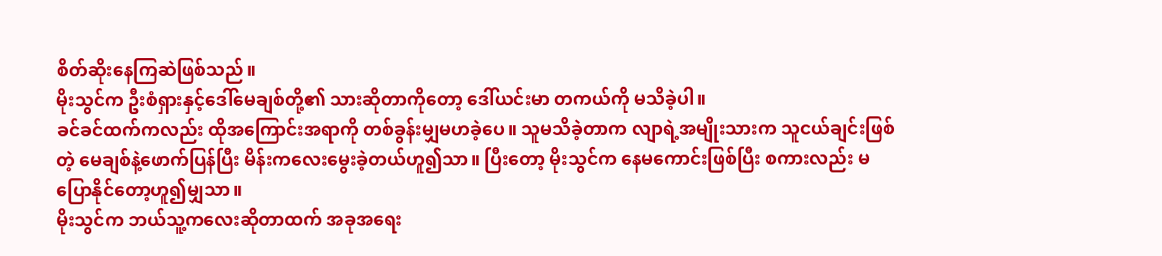စိတ်ဆိုးနေကြဆဲဖြစ်သည်။
မိုးသွင်က ဦးစံရှားနှင့်ဒေါ်မေချစ်တို့၏ သားဆိုတာကိုတော့ ဒေါ်ယင်းမာ တကယ်ကို မသိခဲ့ပါ။
ခင်ခင်ထက်ကလည်း ထိုအကြောင်းအရာကို တစ်ခွန်းမျှမဟခဲ့ပေ။ သူမသိခဲ့တာက လျာရဲ့အမျိုးသားက သူငယ်ချင်းဖြစ်တဲ့ မေချစ်နဲ့ဖောက်ပြန်ပြီး မိန်းကလေးမွေးခဲ့တယ်ဟူ၍သာ။ ပြီးတော့ မိုးသွင်က နေမကောင်းဖြစ်ပြီး စကားလည်း မပြောနိုင်တော့ဟူ၍မျှသာ။
မိုးသွင်က ဘယ်သူ့ကလေးဆိုတာထက် အခုအရေး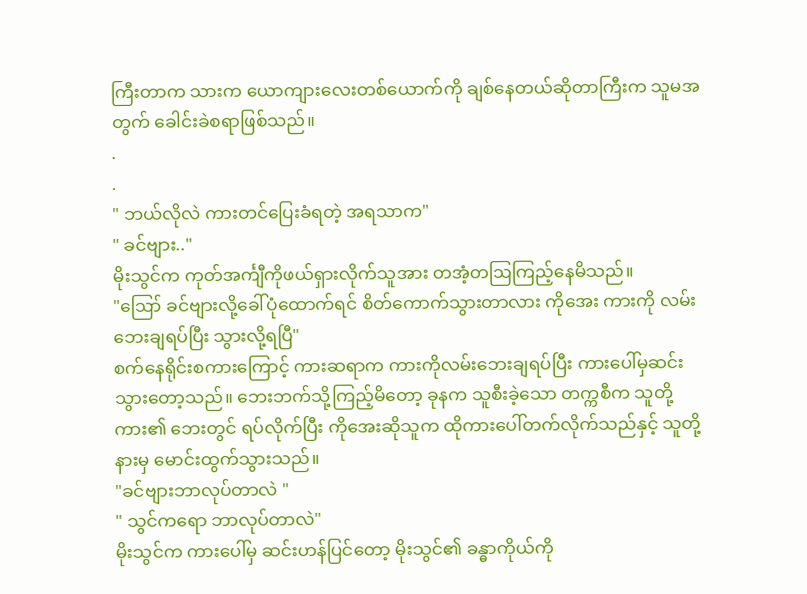ကြီးတာက သားက ယောကျားလေးတစ်ယောက်ကို ချစ်နေတယ်ဆိုတာကြီးက သူမအတွက် ခေါင်းခဲစရာဖြစ်သည်။
.
.
" ဘယ်လိုလဲ ကားတင်ပြေးခံရတဲ့ အရသာက"
" ခင်ဗျား.."
မိုးသွင်က ကုတ်အင်္ကျီကိုဖယ်ရှားလိုက်သူအား တအံ့တဩကြည့်နေမိသည်။
"ဪ ခင်ဗျားလို့ခေါ်ပုံထောက်ရင် စိတ်ကောက်သွားတာလား ကိုအေး ကားကို လမ်းဘေးချရပ်ပြီး သွားလို့ရပြီ"
စက်နေရိုင်းစကားကြောင့် ကားဆရာက ကားကိုလမ်းဘေးချရပ်ပြီး ကားပေါ်မှဆင်းသွားတော့သည်။ ဘေးဘက်သို့ကြည့်မိတော့ ခုနက သူစီးခဲ့သော တက္ကစီက သူတို့ကား၏ ဘေးတွင် ရပ်လိုက်ပြီး ကိုအေးဆိုသူက ထိုကားပေါ်တက်လိုက်သည်နှင့် သူတို့နားမှ မောင်းထွက်သွားသည်။
"ခင်ဗျားဘာလုပ်တာလဲ "
" သွင်ကရော ဘာလုပ်တာလဲ"
မိုးသွင်က ကားပေါ်မှ ဆင်းဟန်ပြင်တော့ မိုးသွင်၏ ခန္ဓာကိုယ်ကို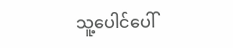သူ့ပေါင်ပေါ်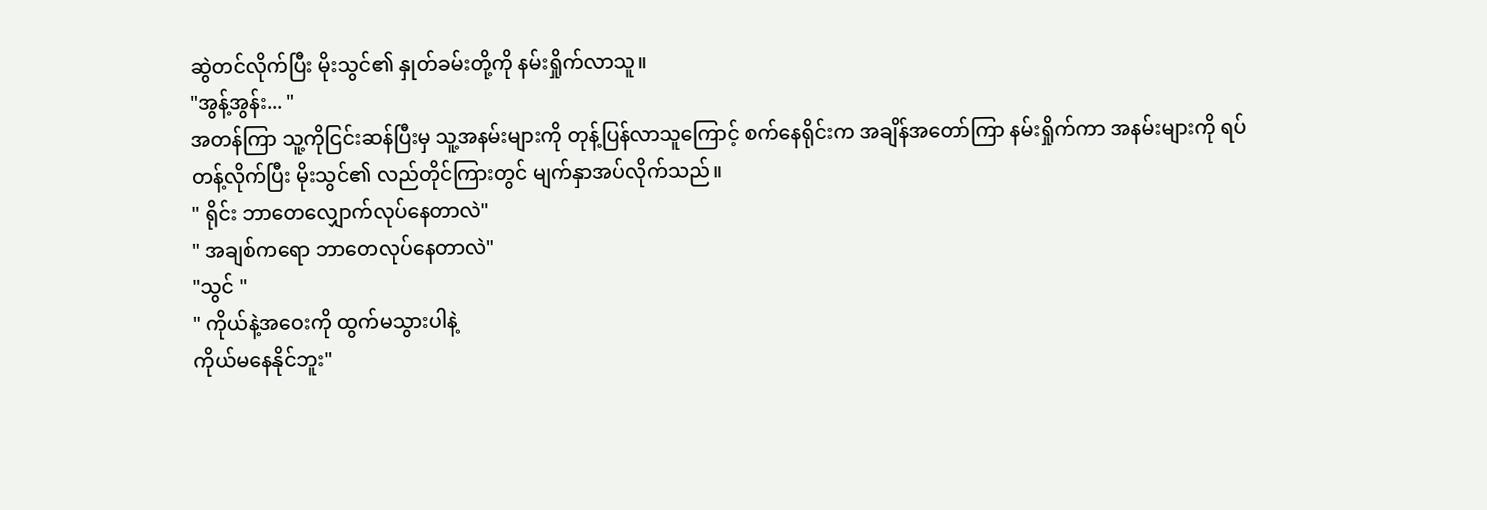ဆွဲတင်လိုက်ပြီး မိုးသွင်၏ နှုတ်ခမ်းတို့ကို နမ်းရှိုက်လာသူ။
"အွန့်အွန်း... "
အတန်ကြာ သူ့ကိုငြင်းဆန်ပြီးမှ သူ့အနမ်းများကို တုန့်ပြန်လာသူကြောင့် စက်နေရိုင်းက အချိန်အတော်ကြာ နမ်းရှိုက်ကာ အနမ်းများကို ရပ်တန့်လိုက်ပြီး မိုးသွင်၏ လည်တိုင်ကြားတွင် မျက်နှာအပ်လိုက်သည်။
" ရိုင်း ဘာတေလျှောက်လုပ်နေတာလဲ"
" အချစ်ကရော ဘာတေလုပ်နေတာလဲ"
"သွင် "
" ကိုယ်နဲ့အဝေးကို ထွက်မသွားပါနဲ့
ကိုယ်မနေနိုင်ဘူး"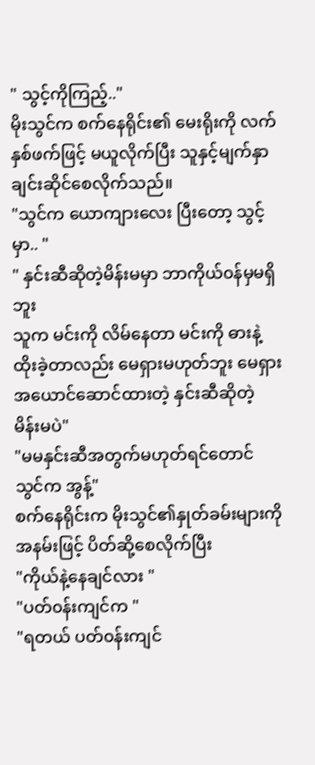" သွင့်ကိုကြည့်.."
မိုးသွင်က စက်နေရိုင်း၏ မေးရိုးကို လက်နှစ်ဖက်ဖြင့် မယူလိုက်ပြီး သူနှင့်မျက်နှာချင်းဆိုင်စေလိုက်သည်။
"သွင်က ယောကျားလေး ပြီးတော့ သွင့်မှာ.. "
" နှင်းဆီဆိုတဲ့မိန်းမမှာ ဘာကိုယ်၀န်မှမရှိဘူး
သူက မင်းကို လိမ်နေတာ မင်းကို ဓားနဲ့ထိုးခဲ့တာလည်း မေရှားမဟုတ်ဘူး မေရှားအယောင်ဆောင်ထားတဲ့ နှင်းဆီဆိုတဲ့ မိန်းမပဲ"
"မမနှင်းဆီအတွက်မဟုတ်ရင်တောင် သွင်က အွန့်"
စက်နေရိုင်းက မိုးသွင်၏နှုတ်ခမ်းများကို အနမ်းဖြင့် ပိတ်ဆို့စေလိုက်ပြီး
"ကိုယ်နဲ့နေချင်လား "
"ပတ်၀န်းကျင်က "
"ရတယ် ပတ်၀န်းကျင်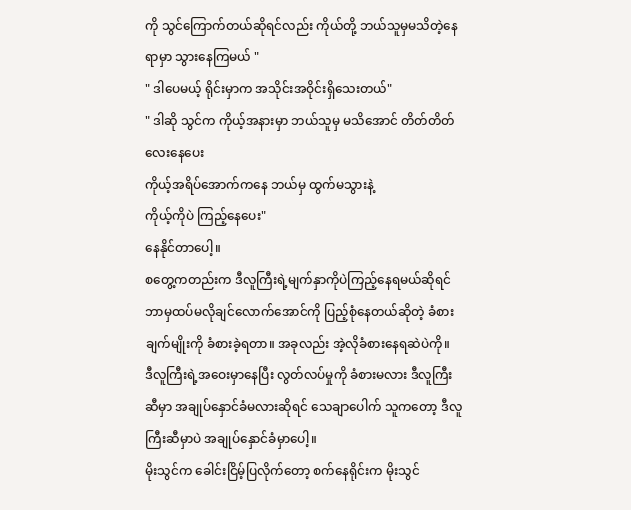ကို သွင်ကြောက်တယ်ဆိုရင်လည်း ကိုယ်တို့ ဘယ်သူမှမသိတဲ့နေရာမှာ သွားနေကြမယ် "
" ဒါပေမယ့် ရိုင်းမှာက အသိုင်းအဝိုင်းရှိသေးတယ်"
" ဒါဆို သွင်က ကိုယ့်အနားမှာ ဘယ်သူမှ မသိအောင် တိတ်တိတ်လေးနေပေး
ကိုယ့်အရိပ်အောက်ကနေ ဘယ်မှ ထွက်မသွားနဲ့
ကိုယ့်ကိုပဲ ကြည့်နေပေး"
နေနိုင်တာပေါ့။
စတွေ့ကတည်းက ဒီလူကြီးရဲ့မျက်နှာကိုပဲကြည့်နေရမယ်ဆိုရင် ဘာမှထပ်မလိုချင်လောက်အောင်ကို ပြည့်စုံနေတယ်ဆိုတဲ့ ခံစားချက်မျိုးကို ခံစားခဲ့ရတာ။ အခုလည်း အဲ့လိုခံစားနေရဆဲပဲကို။
ဒီလူကြီးရဲ့အဝေးမှာနေပြီး လွတ်လပ်မှုကို ခံစားမလား ဒီလူကြီးဆီမှာ အချုပ်နှောင်ခံမလားဆိုရင် သေချာပေါက် သူကတော့ ဒီလူကြီးဆီမှာပဲ အချုပ်နှောင်ခံမှာပေါ့။
မိုးသွင်က ခေါင်းငြိမ့်ပြလိုက်တော့ စက်နေရိုင်းက မိုးသွင်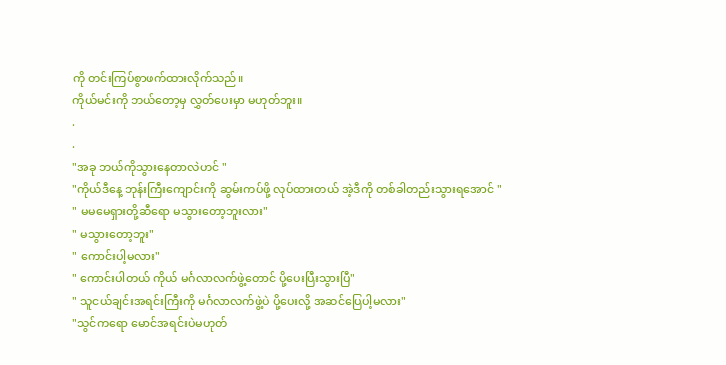ကို တင်းကြပ်စွာဖက်ထားလိုက်သည်။
ကိုယ်မင်းကို ဘယ်တော့မှ လွှတ်ပေးမှာ မဟုတ်ဘူး။
.
.
"အခု ဘယ်ကိုသွားနေတာလဲဟင် "
"ကိုယ်ဒီနေ့ ဘုန်းကြီးကျောင်းကို ဆွမ်းကပ်ဖို့ လုပ်ထားတယ် အဲ့ဒီကို တစ်ခါတည်းသွားရအောင် "
" မမမေရှားတို့ဆီရော မသွားတော့ဘူးလား"
" မသွားတော့ဘူး"
" ကောင်းပါ့မလား"
" ကောင်းပါတယ် ကိုယ် မင်္ဂလာလက်ဖွဲ့တောင် ပို့ပေးပြီးသွားပြီ"
" သူငယ်ချင်းအရင်းကြီးကို မင်္ဂလာလက်ဖွဲ့ပဲ ပို့ပေးလို့ အဆင်ပြေပါ့မလား"
"သွင်ကရော မောင်အရင်းပဲမဟုတ်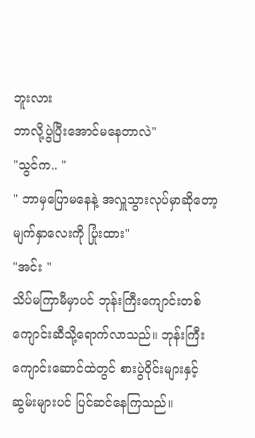ဘူးလား
ဘာလို့ပွဲပြီးအောင်မနေတာလဲ"
"သွင်က.. "
" ဘာမှပြောမနေနဲ့ အလှူသွားလုပ်မှာဆိုတော့ မျက်နှာလေးကို ပြုံးထား"
"အင်း "
သိပ်မကြာမီမှာပင် ဘုန်းကြီးကျောင်းတစ်ကျောင်းဆီသို့ရောက်လာသည်။ ဘုန်းကြီးကျောင်းဆောင်ထဲတွင် စားပွဲဝိုင်းများနှင့် ဆွမ်းများပင် ပြင်ဆင်နေကြသည်။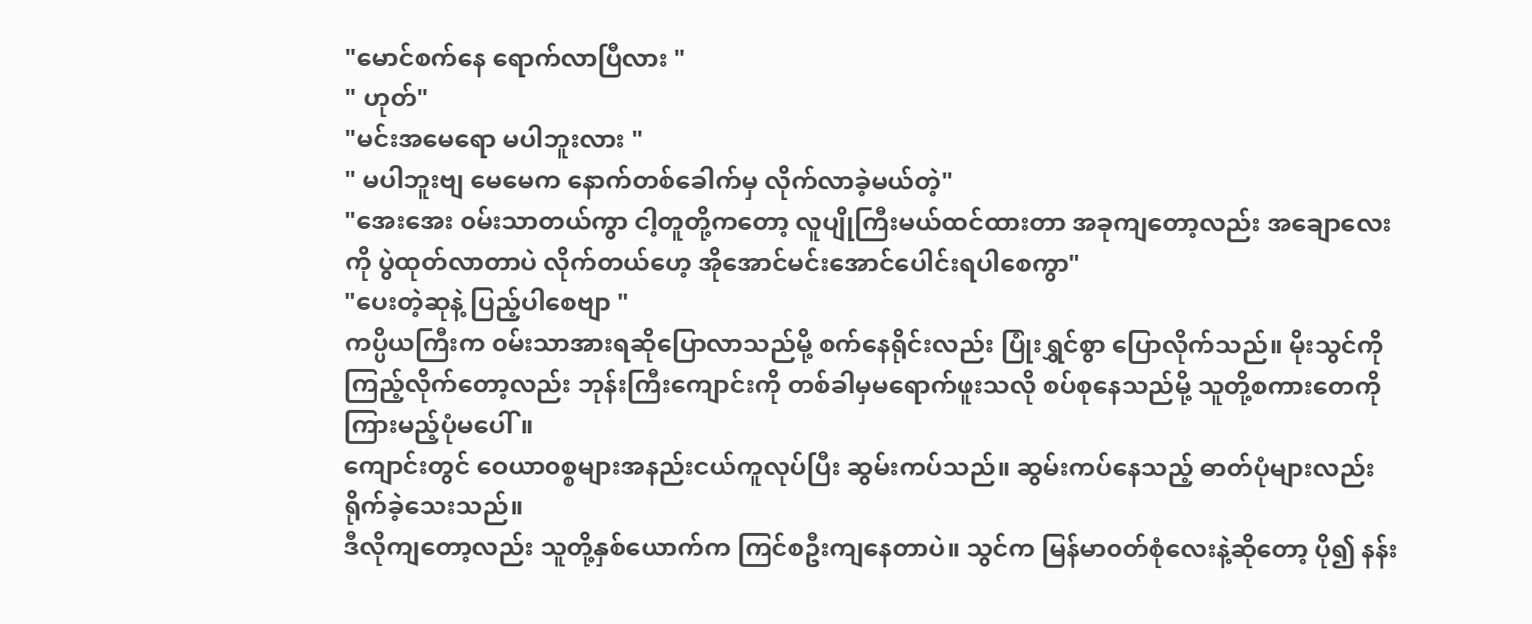"မောင်စက်နေ ရောက်လာပြီလား "
" ဟုတ်"
"မင်းအမေရော မပါဘူးလား "
" မပါဘူးဗျ မေမေက နောက်တစ်ခေါက်မှ လိုက်လာခဲ့မယ်တဲ့"
"အေးအေး ၀မ်းသာတယ်ကွာ ငါ့တူတို့ကတော့ လူပျိုကြီးမယ်ထင်ထားတာ အခုကျတော့လည်း အချောလေးကို ပွဲထုတ်လာတာပဲ လိုက်တယ်ဟေ့ အိုအောင်မင်းအောင်ပေါင်းရပါစေကွာ"
"ပေးတဲ့ဆုနဲ့ ပြည့်ပါစေဗျာ "
ကပ္ပိယကြီးက ၀မ်းသာအားရဆိုပြောလာသည်မို့ စက်နေရိုင်းလည်း ပြုံးရွှင်စွာ ပြောလိုက်သည်။ မိုးသွင်ကိုကြည့်လိုက်တော့လည်း ဘုန်းကြီးကျောင်းကို တစ်ခါမှမရောက်ဖူးသလို စပ်စုနေသည်မို့ သူတို့စကားတေကို ကြားမည့်ပုံမပေါ်။
ကျောင်းတွင် ဝေယာ၀စ္စများအနည်းငယ်ကူလုပ်ပြီး ဆွမ်းကပ်သည်။ ဆွမ်းကပ်နေသည့် ဓာတ်ပုံများလည်း ရိုက်ခဲ့သေးသည်။
ဒီလိုကျတော့လည်း သူတို့နှစ်ယောက်က ကြင်စဦးကျနေတာပဲ။ သွင်က မြန်မာ၀တ်စုံလေးနဲ့ဆိုတော့ ပို၍ နန်း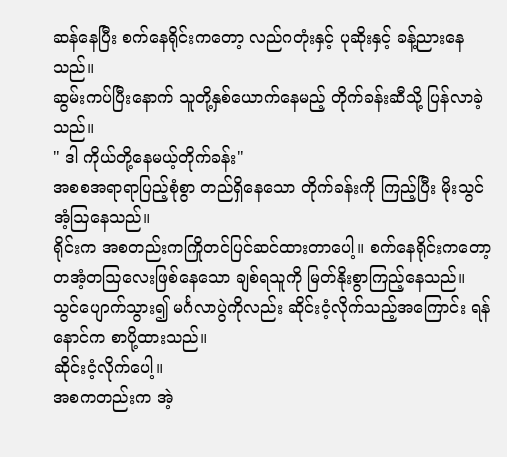ဆန်နေပြီး စက်နေရိုင်းကတော့ လည်ဂတုံးနှင့် ပုဆိုးနှင့် ခန့်ညားနေသည်။
ဆွမ်းကပ်ပြီးနောက် သူတို့နှစ်ယောက်နေမည့် တိုက်ခန်းဆီသို့ ပြန်လာခဲ့သည်။
" ဒါ ကိုယ်တို့နေမယ့်တိုက်ခန်း"
အစစအရာရာပြည့်စုံစွာ တည်ရှိနေသော တိုက်ခန်းကို ကြည့်ပြီး မိုးသွင် အံ့ဩနေသည်။
ရိုင်းက အစတည်းကကြိုတင်ပြင်ဆင်ထားတာပေါ့။ စက်နေရိုင်းကတော့ တအံ့တဩလေးဖြစ်နေသော ချစ်ရသူကို မြတ်နိုးစွာကြည့်နေသည်။
သွင်ပျောက်သွား၍ မင်္ဂလာပွဲကိုလည်း ဆိုင်းငံ့လိုက်သည့်အကြောင်း ရန်နောင်က စာပို့ထားသည်။
ဆိုင်းငံ့လိုက်ပေါ့။
အစကတည်းက အဲ့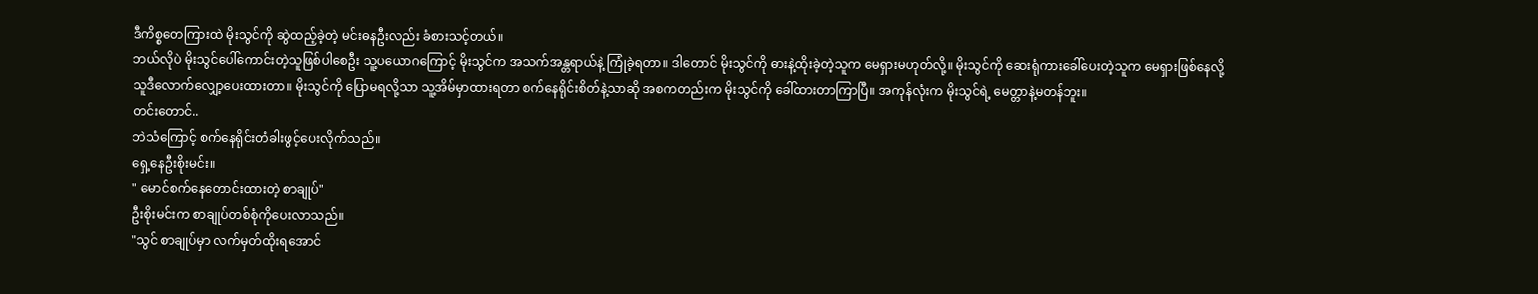ဒီကိစ္စတေကြားထဲ မိုးသွင်ကို ဆွဲထည့်ခဲ့တဲ့ မင်းဓနဦးလည်း ခံစားသင့်တယ်။
ဘယ်လိုပဲ မိုးသွင်ပေါ်ကောင်းတဲ့သူဖြစ်ပါစေဦး သူ့ပယောဂကြောင့် မိုးသွင်က အသက်အန္တရာယ်နဲ့ ကြုံခဲ့ရတာ။ ဒါတောင် မိုးသွင်ကို ဓားနဲ့ထိုးခဲ့တဲ့သူက မေရှားမဟုတ်လို့။ မိုးသွင်ကို ဆေးရုံကားခေါ်ပေးတဲ့သူက မေရှားဖြစ်နေလို့ သူဒီလောက်လျှော့ပေးထားတာ။ မိုးသွင်ကို ပြောမရလို့သာ သူ့အိမ်မှာထားရတာ စက်နေရိုင်းစိတ်နဲ့သာဆို အစကတည်းက မိုးသွင်ကို ခေါ်ထားတာကြာပြီ။ အကုန်လုံးက မိုးသွင်ရဲ့ မေတ္တာနဲ့မတန်ဘူး။
တင်းတောင်..
ဘဲသံကြောင့် စက်နေရိုင်းတံခါးဖွင့်ပေးလိုက်သည်။
ရှေ့နေဦးစိုးမင်း။
" မောင်စက်နေတောင်းထားတဲ့ စာချုပ်"
ဦးစိုးမင်းက စာချုပ်တစ်စုံကိုပေးလာသည်။
"သွင် စာချုပ်မှာ လက်မှတ်ထိုးရအောင်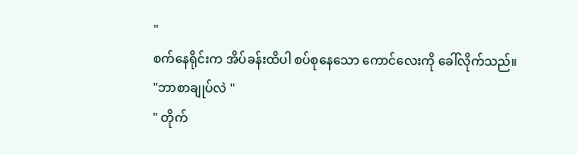"
စက်နေရိုင်းက အိပ်ခန်းထိပါ စပ်စုနေသော ကောင်လေးကို ခေါ်လိုက်သည်။
"ဘာစာချုပ်လဲ "
" တိုက်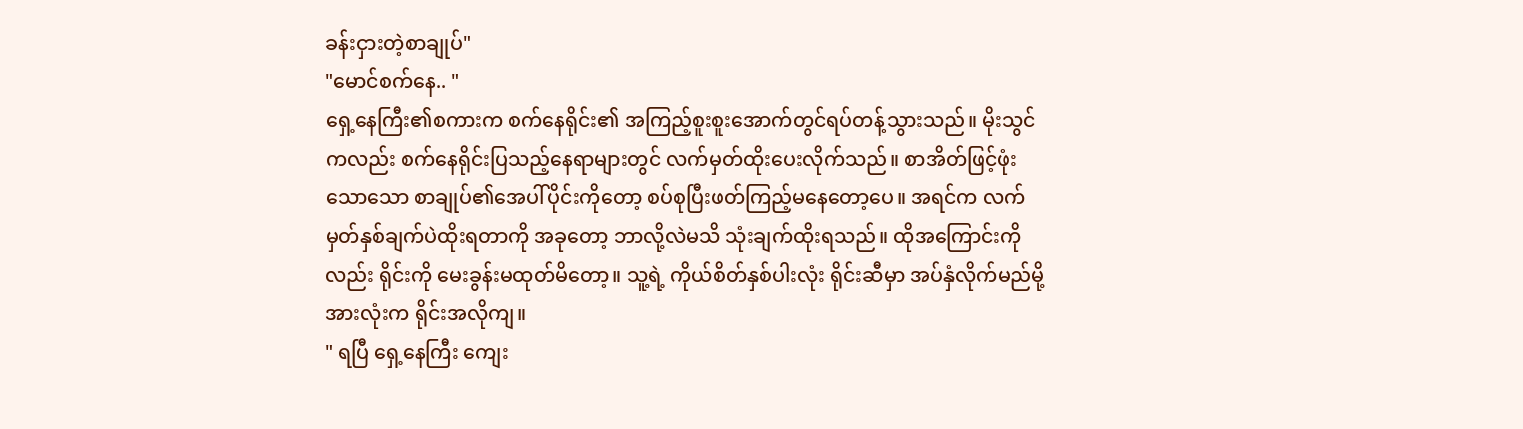ခန်းငှားတဲ့စာချုပ်"
"မောင်စက်နေ.. "
ရှေ့နေကြီး၏စကားက စက်နေရိုင်း၏ အကြည့်စူးစူးအောက်တွင်ရပ်တန့်သွားသည်။ မိုးသွင်ကလည်း စက်နေရိုင်းပြသည့်နေရာများတွင် လက်မှတ်ထိုးပေးလိုက်သည်။ စာအိတ်ဖြင့်ဖုံးသောသော စာချုပ်၏အေပါ်ပိုင်းကိုတော့ စပ်စုပြီးဖတ်ကြည့်မနေတော့ပေ။ အရင်က လက်မှတ်နှစ်ချက်ပဲထိုးရတာကို အခုတော့ ဘာလို့လဲမသိ သုံးချက်ထိုးရသည်။ ထိုအကြောင်းကိုလည်း ရိုင်းကို မေးခွန်းမထုတ်မိတော့။ သူ့ရဲ့ ကိုယ်စိတ်နှစ်ပါးလုံး ရိုင်းဆီမှာ အပ်နှံလိုက်မည်မို့ အားလုံးက ရိုင်းအလိုကျ။
" ရပြီ ရှေ့နေကြီး ကျေး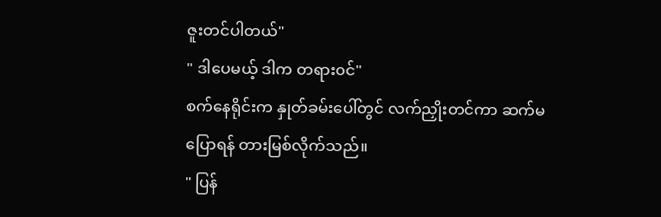ဇူးတင်ပါတယ်"
" ဒါပေမယ့် ဒါက တရား၀င်"
စက်နေရိုင်းက နှုတ်ခမ်းပေါ်တွင် လက်ညှိုးတင်ကာ ဆက်မပြောရန် တားမြစ်လိုက်သည်။
" ပြန်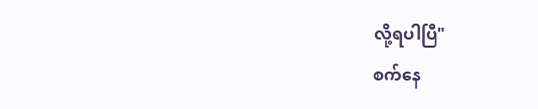လို့ရပါပြီ"
စက်နေ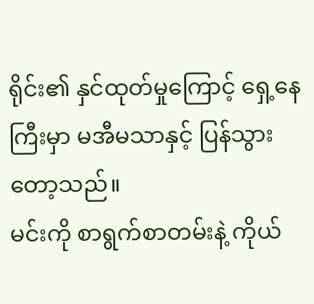ရိုင်း၏ နှင်ထုတ်မှုကြောင့် ရှေ့နေကြီးမှာ မအီမသာနှင့် ပြန်သွားတော့သည်။
မင်းကို စာရွက်စာတမ်းနဲ့ ကိုယ်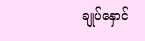ချုပ်နှောင်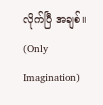လိုက်ပြီ အချစ်။
(Only Imagination)